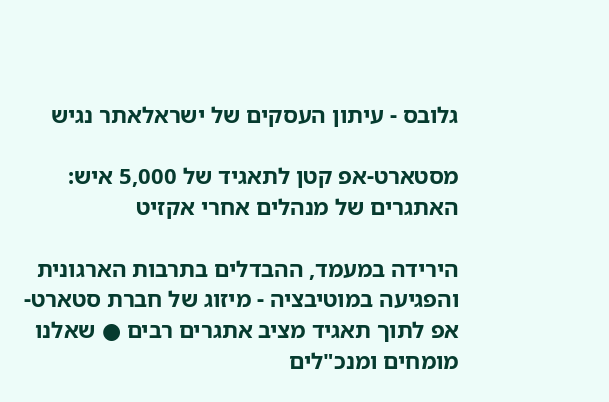גלובס - עיתון העסקים של ישראלאתר נגיש

מסטארט-אפ קטן לתאגיד של 5,000 איש: האתגרים של מנהלים אחרי אקזיט

הירידה במעמד, ההבדלים בתרבות הארגונית והפגיעה במוטיבציה - מיזוג של חברת סטארט-אפ לתוך תאגיד מציב אתגרים רבים ● שאלנו מומחים ומנכ"לים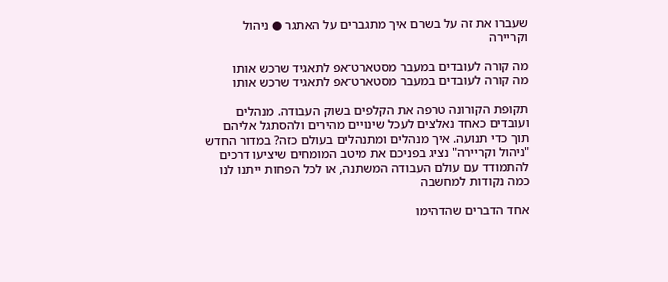שעברו את זה על בשרם איך מתגברים על האתגר ● ניהול וקריירה

מה קורה לעובדים במעבר מסטארט־אפ לתאגיד שרכש אותו
מה קורה לעובדים במעבר מסטארט־אפ לתאגיד שרכש אותו

תקופת הקורונה טרפה את הקלפים בשוק העבודה. מנהלים ועובדים כאחד נאלצים לעכל שינויים מהירים ולהסתגל אליהם תוך כדי תנועה. איך מנהלים ומתנהלים בעולם כזה? במדור החדש "ניהול וקריירה" נציג בפניכם את מיטב המומחים שיציעו דרכים להתמודד עם עולם העבודה המשתנה, או לכל הפחות ייתנו לנו כמה נקודות למחשבה

אחד הדברים שהדהימו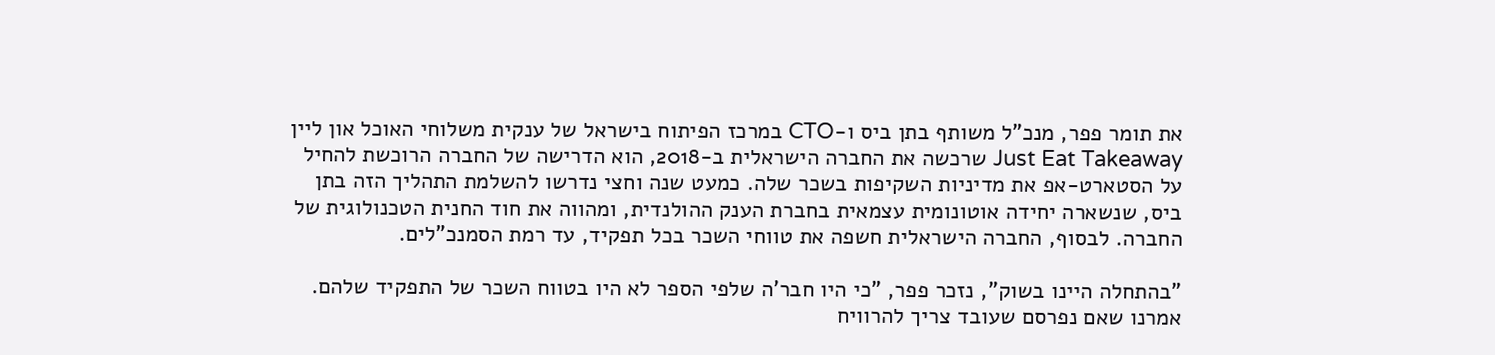את תומר פפר, מנכ"ל משותף בתן ביס ו-CTO במרכז הפיתוח בישראל של ענקית משלוחי האוכל און ליין Just Eat Takeaway שרכשה את החברה הישראלית ב-2018, הוא הדרישה של החברה הרוכשת להחיל על הסטארט-אפ את מדיניות השקיפות בשכר שלה. כמעט שנה וחצי נדרשו להשלמת התהליך הזה בתן ביס, שנשארה יחידה אוטונומית עצמאית בחברת הענק ההולנדית, ומהווה את חוד החנית הטכנולוגית של החברה. לבסוף, החברה הישראלית חשפה את טווחי השכר בכל תפקיד, עד רמת הסמנכ"לים.

"בהתחלה היינו בשוק", נזכר פפר, "כי היו חבר'ה שלפי הספר לא היו בטווח השכר של התפקיד שלהם. אמרנו שאם נפרסם שעובד צריך להרוויח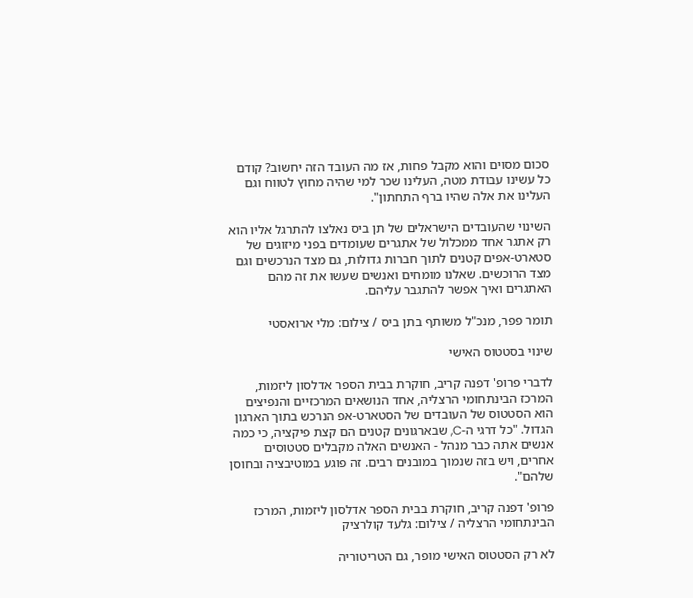סכום מסוים והוא מקבל פחות, אז מה העובד הזה יחשוב? קודם כל עשינו עבודת מטה, העלינו שכר למי שהיה מחוץ לטווח וגם העלינו את אלה שהיו ברף התחתון".

השינוי שהעובדים הישראלים של תן ביס נאלצו להתרגל אליו הוא רק אתגר אחד ממכלול של אתגרים שעומדים בפני מיזוגים של סטארט-אפים קטנים לתוך חברות גדולות, גם מצד הנרכשים וגם מצד הרוכשים. שאלנו מומחים ואנשים שעשו את זה מהם האתגרים ואיך אפשר להתגבר עליהם.

תומר פפר, מנכ"ל משותף בתן ביס / צילום: מלי ארואסטי

שינוי בסטטוס האישי

לדברי פרופ' דפנה קריב, חוקרת בבית הספר אדלסון ליזמות, המרכז הבינתחומי הרצליה, אחד הנושאים המרכזיים והנפיצים הוא הסטטוס של העובדים של הסטארט-אפ הנרכש בתוך הארגון הגדול. "כל דרגי ה-C, שבארגונים קטנים הם קצת פיקציה, כי כמה אנשים אתה כבר מנהל - האנשים האלה מקבלים סטטוסים אחרים, ויש בזה שנמוך במובנים רבים. זה פוגע במוטיבציה ובחוסן שלהם".

פרופ' דפנה קריב, חוקרת בבית הספר אדלסון ליזמות, המרכז הבינתחומי הרצליה / צילום: גלעד קולרציק

לא רק הסטטוס האישי מופר, גם הטריטוריה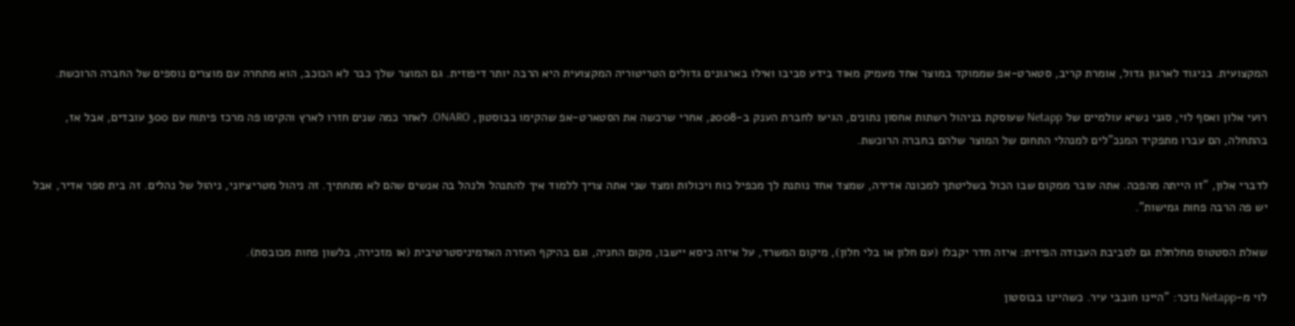המקצועית. בניגוד לארגון גדול, אומרת קריב, סטארט-אפ שממוקד במוצר אחד מעמיק מאוד בידע סביבו ואילו בארגונים גדולים הטריטוריה המקצועית היא הרבה יותר דיפוזית. גם המוצר שלך כבר לא הכוכב, הוא מתחרה עם מוצרים נוספים של החברה הרוכשת.

רועי אלון ואסף לוי, סגני נשיא עולמיים של Netapp שעוסקת בניהול רשתות אחסון נתונים, הגיעו לחברת הענק ב-2008, אחרי שרכשה את הסטארט-אפ שהקימו בבוסטון, ONARO. לאחר כמה שנים חזרו לארץ והקימו פה מרכז פיתוח עם 300 עובדים, אבל אז, בהתחלה, הם עברו מתפקיד המנכ"לים למנהלי התחום של המוצר שלהם בחברה הרוכשת.

לדברי אלון, "זו הייתה מהפכה. אתה עובר ממקום שבו הכול בשליטתך למכונה אדירה, שמצד אחד נותנת לך מכפיל כוח ויכולות ומצד שני אתה צריך ללמוד איך להתנהל ולנהל בה אנשים שהם לא מתחתיך. זה ניהול מטריציוני, ניהול של נהלים. זה בית ספר אדיר, אבל יש פה הרבה פחות גמישות".

שאלת הסטטוס מחלחלת גם לסביבת העבודה הפיזית: איזה חדר יקבלו (עם חלון או בלי חלון), מיקום המשרד, על איזה כיסא יישבו, מקום החניה, וגם בהיקף העזרה האדמיניסטרטיבית (או מזכירה, בלשון פחות מכובסת).

לוי מ-Netapp נזכר: "היינו חובבי עיר. כשהיינו בבוסטון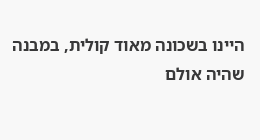היינו בשכונה מאוד קולית, במבנה שהיה אולם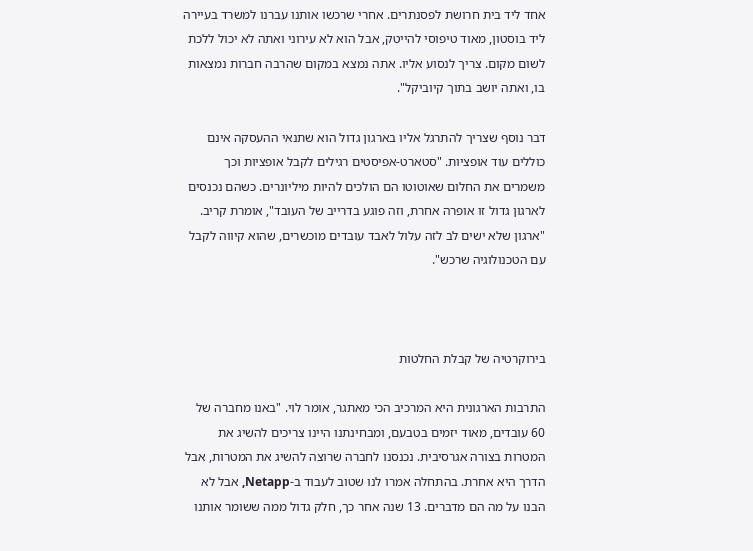אחד ליד בית חרושת לפסנתרים. אחרי שרכשו אותנו עברנו למשרד בעיירה ליד בוסטון, מאוד טיפוסי להייטק, אבל הוא לא עירוני ואתה לא יכול ללכת לשום מקום. צריך לנסוע אליו. אתה נמצא במקום שהרבה חברות נמצאות בו, ואתה יושב בתוך קיוביקל".

דבר נוסף שצריך להתרגל אליו בארגון גדול הוא שתנאי ההעסקה אינם כוללים עוד אופציות. "סטארט-אפיסטים רגילים לקבל אופציות וכך משמרים את החלום שאוטוטו הם הולכים להיות מיליונרים. כשהם נכנסים לארגון גדול זו אופרה אחרת, וזה פוגע בדרייב של העובד", אומרת קריב. "ארגון שלא ישים לב לזה עלול לאבד עובדים מוכשרים, שהוא קיווה לקבל עם הטכנולוגיה שרכש".



בירוקרטיה של קבלת החלטות

התרבות הארגונית היא המרכיב הכי מאתגר, אומר לוי. "באנו מחברה של 60 עובדים, מאוד יזמים בטבעם, ומבחינתנו היינו צריכים להשיג את המטרות בצורה אגרסיבית. נכנסנו לחברה שרוצה להשיג את המטרות, אבל הדרך היא אחרת. בהתחלה אמרו לנו שטוב לעבוד ב-Netapp, אבל לא הבנו על מה הם מדברים. 13 שנה אחר כך, חלק גדול ממה ששומר אותנו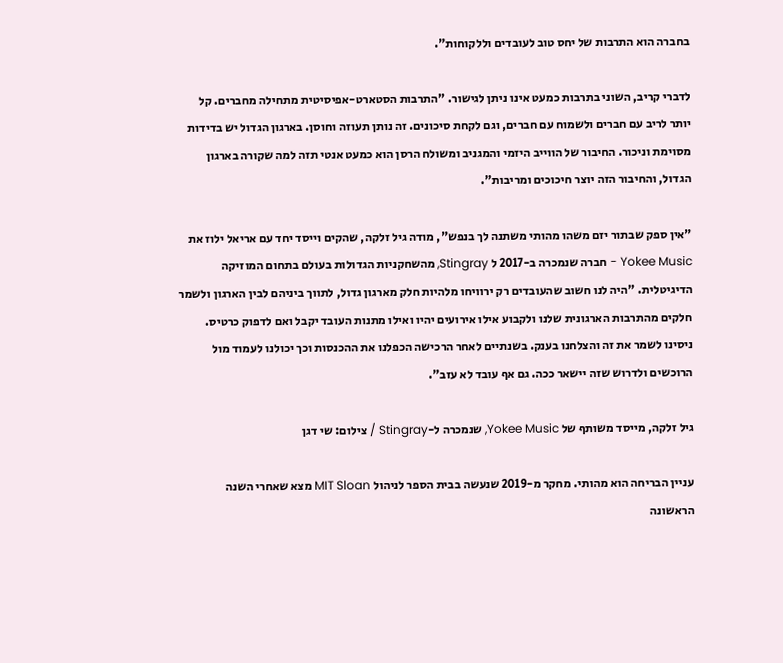בחברה הוא התרבות של יחס טוב לעובדים וללקוחות".

לדברי קריב, השוני בתרבות כמעט אינו ניתן לגישור. "התרבות הסטארט-אפיסיטית מתחילה מחברים. קל יותר לריב עם חברים ולשמוח עם חברים, וגם לקחת סיכונים. זה נותן תעוזה וחוסן. בארגון הגדול יש בדידות מסוימת וניכור. החיבור של הווייב היזמי והמגניב ומשולח הרסן הוא כמעט אנטי תזה למה שקורה בארגון הגדול, והחיבור הזה יוצר חיכוכים ומריבות".

"אין ספק שבתור יזם משהו מהותי משתנה לך בנפש", מודה גיל זלקה, שהקים וייסד יחד עם אריאל ילוז את Yokee Music - חברה שנמכרה ב-2017 ל Stingray, מהשחקניות הגדולות בעולם בתחום המוזיקה הדיגיטלית. "היה לנו חשוב שהעובדים רק ירוויחו מלהיות חלק מארגון גדול, לתווך ביניהם לבין הארגון ולשמר חלקים מהתרבות הארגונית שלנו ולקבוע אילו אירועים יהיו ואילו מתנות העובד יקבל ואם לדפוק כרטיס. ניסינו לשמר את זה והצלחנו בענק. בשנתיים לאחר הרכישה הכפלנו את ההכנסות וכך יכולנו לעמוד מול הרוכשים ולדרוש שזה יישאר ככה. גם אף עובד לא עזב".

גיל זלקה, מייסד משותף של Yokee Music, שנמכרה ל-Stingray / צילום: שי דגן

עניין הבריחה הוא מהותי. מחקר מ-2019 שנעשה בבית הספר לניהול MIT Sloan מצא שאחרי השנה הראשונה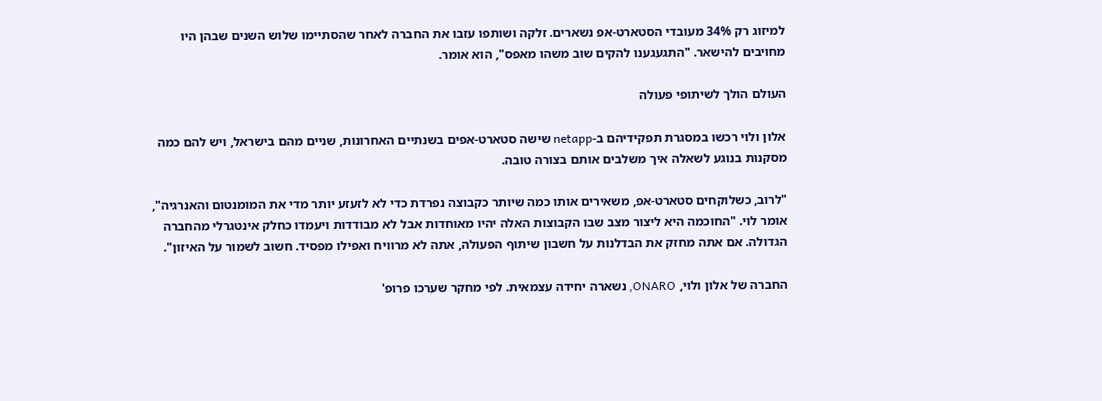למיזוג רק 34% מעובדי הסטארט-אפ נשארים. זלקה ושותפו עזבו את החברה לאחר שהסתיימו שלוש השנים שבהן היו מחויבים להישאר. "התגעגענו להקים שוב משהו מאפס", הוא אומר.

העולם הולך לשיתופי פעולה

אלון ולוי רכשו במסגרת תפקידיהם ב-netapp שישה סטארט-אפים בשנתיים האחרונות, שניים מהם בישראל, ויש להם כמה מסקנות בנוגע לשאלה איך משלבים אותם בצורה טובה.

"לרוב, כשלוקחים סטארט-אפ, משאירים אותו כמה שיותר כקבוצה נפרדת כדי לא לזעזע יותר מדי את המומנטום והאנרגיה", אומר לוי. "החוכמה היא ליצור מצב שבו הקבוצות האלה יהיו מאוחדות אבל לא מבודדות ויעמדו כחלק אינטגרלי מהחברה הגדולה. אם אתה מחזק את הבדלנות על חשבון שיתוף הפעולה, אתה לא מרוויח ואפילו מפסיד. חשוב לשמור על האיזון".

החברה של אלון ולוי, ONARO, נשארה יחידה עצמאית. לפי מחקר שערכו פרופ'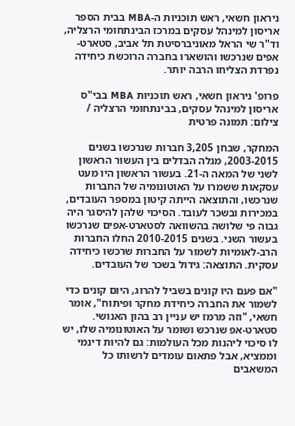ניראון חשאי, ראש תוכניות ה-MBA בבית הספר אריסון למינהל עסקים במרכז הבינתחומי הרצליה, וד"ר שי הראל מאוניברסיטת תל אביב, סטארט-אפים שנרכשו והושארו בחברה הרוכשת כיחידה נפרדת הצליחו הרבה יותר.

פרופ' ניראון חשאי, ראש תוכניות MBA בבי"ס אריסון למינהל עסקים, בבינתחומי הרצליה / צילום: תמונה פרטית

המחקר, שבחן 3,205 חברות שנרכשו בשנים 2003-2015, מגלה הבדלים בין העשור הראשון לשני של המאה ה-21. בעשור הראשון היו מעט עסקאות ששמרו על האוטונומיה של החברות שנרכשו, והתוצאה הייתה קיטון במספר העובדים, במכירות ובשכר לעובד. הסיכוי שלהן להיסגר היה גבוה פי שלושה בהשוואה לסטארט-אפים שנרכשו בעשור השני. בשנים 2010-2015 החלו החברות הרב-לאומיות לשמור על החברות שרכשו כיחידה עסקית. התוצאה: גידול בשכר של העובדים.

"אם פעם היו קונים בשביל להרוג, היום קונים כדי לשמור את החברה כיחידת מחקר ופיתוח", אומר חשאי, "וזה מרמז יש עניין רב בהון האנושי. סטארט-אפ שנרכש ושומר על האוטונומיה שלו, יש לו סיכוי ליהנות מכל העולמות: גם להיות דינמי וממציא, אבל פתאום עומדים לרשותו כל המשאבים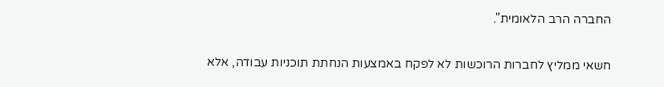החברה הרב הלאומית".

חשאי ממליץ לחברות הרוכשות לא לפקח באמצעות הנחתת תוכניות עבודה, אלא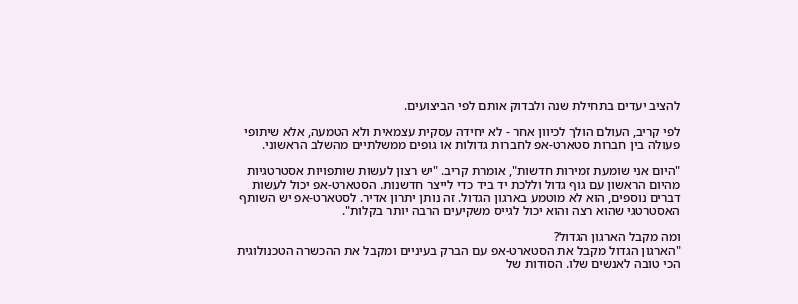להציב יעדים בתחילת שנה ולבדוק אותם לפי הביצועים.

לפי קריב, העולם הולך לכיוון אחר - לא יחידה עסקית עצמאית ולא הטמעה, אלא שיתופי פעולה בין חברות סטארט-אפ לחברות גדולות או גופים ממשלתיים מהשלב הראשוני.

"היום אני שומעת זמירות חדשות", אומרת קריב. "יש רצון לעשות שותפויות אסטרטגיות מהיום הראשון עם גוף גדול וללכת יד ביד כדי לייצר חדשנות. הסטארט-אפ יכול לעשות דברים נוספים, הוא לא מוטמע בארגון הגדול. זה נותן יתרון אדיר. לסטארט-אפ יש השותף האסטרטגי שהוא רצה והוא יכול לגייס משקיעים הרבה יותר בקלות".

ומה מקבל הארגון הגדול?
"הארגון הגדול מקבל את הסטארט-אפ עם הברק בעיניים ומקבל את ההכשרה הטכנולוגית הכי טובה לאנשים שלו. הסודות של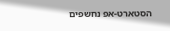הסטארט-אפ נחשפים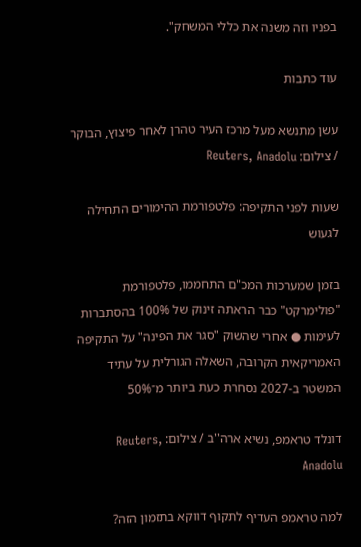בפניו וזה משנה את כללי המשחק".

עוד כתבות

עשן מתנשא מעל מרכז העיר טהרן לאחר פיצוץ, הבוקר / צילום: Reuters, Anadolu

שעות לפני התקיפה: פלטפורמת ההימורים התחילה לגעוש

בזמן שמערכות המכ"ם התחממו, פלטפורמת "פולימרקט" כבר הראתה זינוק של 100% בהסתברות לעימות ● אחרי שהשוק "סגר את הפינה" על התקיפה האמריקאית הקרובה, השאלה הגורלית על עתיד המשטר ב-2027 נסחרת כעת ביותר מ־50%

דונלד טראמפ, נשיא ארה''ב / צילום: Reuters, Anadolu

למה טראמפ העדיף לתקוף דווקא בתזמון הזה?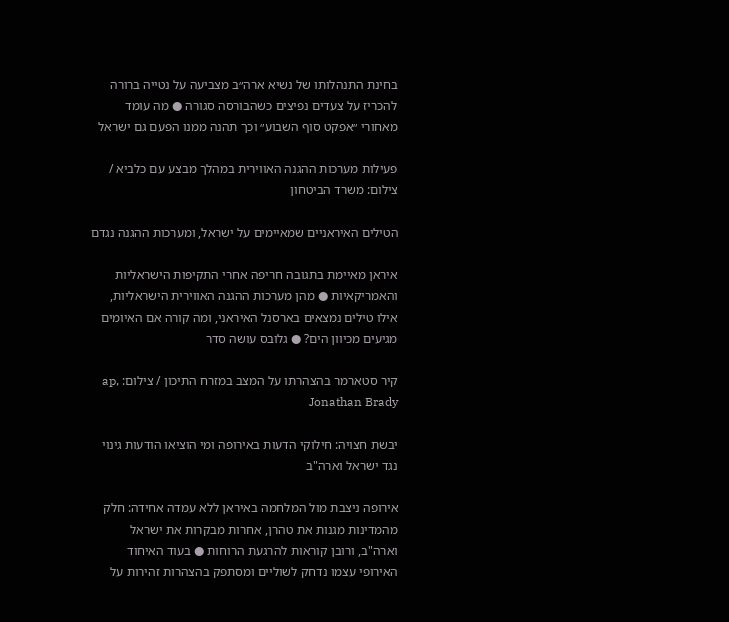בחינת התנהלותו של נשיא ארה״ב מצביעה על נטייה ברורה להכריז על צעדים נפיצים כשהבורסה סגורה ● מה עומד מאחורי ״אפקט סוף השבוע״ וכך תהנה ממנו הפעם גם ישראל

פעילות מערכות ההגנה האווירית במהלך מבצע עם כלביא / צילום: משרד הביטחון

הטילים האיראניים שמאיימים על ישראל, ומערכות ההגנה נגדם

איראן מאיימת בתגובה חריפה אחרי התקיפות הישראליות והאמריקאיות ● מהן מערכות ההגנה האווירית הישראליות, אילו טילים נמצאים בארסנל האיראני, ומה קורה אם האיומים מגיעים מכיוון הים? ● גלובס עושה סדר

קיר סטארמר בהצהרתו על המצב במזרח התיכון / צילום: ap, Jonathan Brady

יבשת חצויה: חילוקי הדעות באירופה ומי הוציאו הודעות גינוי נגד ישראל וארה"ב

אירופה ניצבת מול המלחמה באיראן ללא עמדה אחידה: חלק מהמדינות מגנות את טהרן, אחרות מבקרות את ישראל וארה"ב, ורובן קוראות להרגעת הרוחות ● בעוד האיחוד האירופי עצמו נדחק לשוליים ומסתפק בהצהרות זהירות על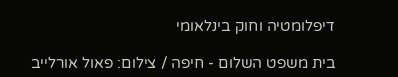דיפלומטיה וחוק בינלאומי

בית משפט השלום - חיפה / צילום: פאול אורלייב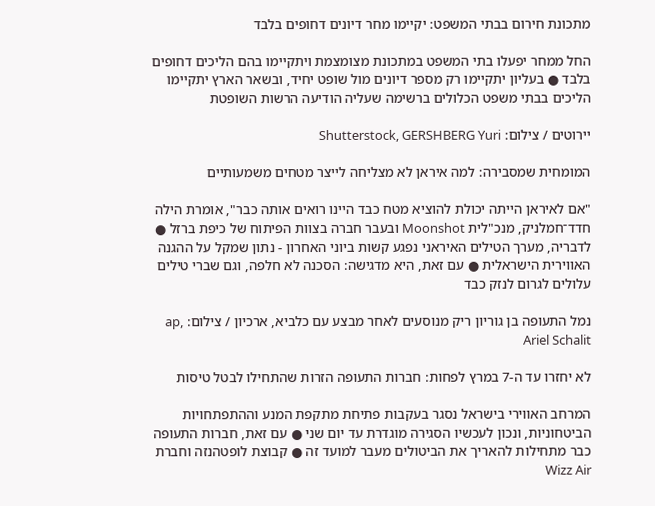מתכונת חירום בבתי המשפט: יקיימו מחר דיונים דחופים בלבד

החל ממחר יפעלו בתי המשפט במתכונת מצומצמת ויתקיימו בהם הליכים דחופים בלבד ● בעליון יתקיימו רק מספר דיונים מול שופט יחיד, ובשאר הארץ יתקיימו הליכים בבתי משפט הכלולים ברשימה שעליה הודיעה הרשות השופטת

יירוטים / צילום: Shutterstock, GERSHBERG Yuri

המומחית שמסבירה: למה איראן לא מצליחה לייצר מטחים משמעותיים

"אם לאיראן הייתה יכולת להוציא מטח כבד היינו רואים אותה כבר", אומרת הילה חדד־חמלניק, מנכ"לית Moonshot ובעבר חברה בצוות הפיתוח של כיפת ברזל ● לדבריה, מערך הטילים האיראני נפגע קשות ביוני האחרון - נתון שמקל על ההגנה האווירית הישראלית ● עם זאת, היא מדגישה: הסכנה לא חלפה, וגם שברי טילים עלולים לגרום לנזק כבד

נמל התעופה בן גוריון ריק מנוסעים לאחר מבצע עם כלביא, ארכיון / צילום: ap, Ariel Schalit

לא יחזרו עד ה-7 במרץ לפחות: חברות התעופה הזרות שהתחילו לבטל טיסות

המרחב האווירי בישראל נסגר בעקבות פתיחת מתקפת המנע וההתפתחויות הביטחוניות, ונכון לעכשיו הסגירה מוגדרת עד יום שני ● עם זאת, חברות התעופה כבר מתחילות להאריך את הביטולים מעבר למועד זה ● קבוצת לופטהנזה וחברת Wizz Air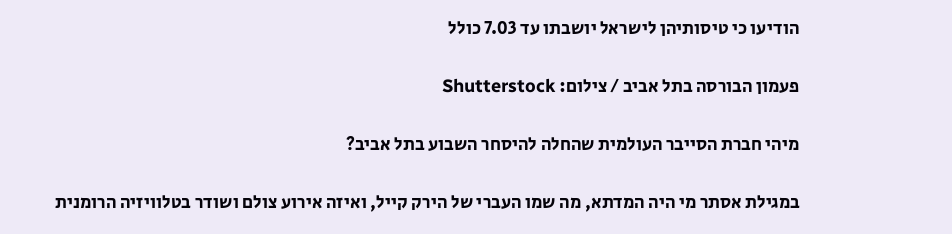הודיעו כי טיסותיהן לישראל יושבתו עד 7.03 כולל

פעמון הבורסה בתל אביב / צילום: Shutterstock

מיהי חברת הסייבר העולמית שהחלה להיסחר השבוע בתל אביב?

במגילת אסתר מי היה המדתא, מה שמו העברי של הירק קייל, ואיזה אירוע צולם ושודר בטלוויזיה הרומנית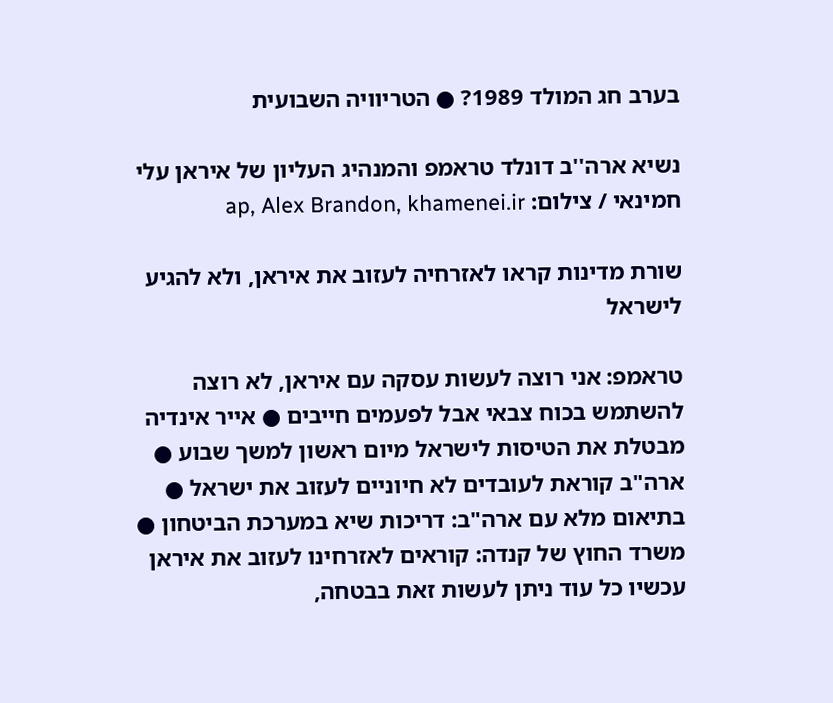בערב חג המולד 1989? ● הטריוויה השבועית

נשיא ארה''ב דונלד טראמפ והמנהיג העליון של איראן עלי חמינאי / צילום: ap, Alex Brandon, khamenei.ir

שורת מדינות קראו לאזרחיה לעזוב את איראן, ולא להגיע לישראל

טראמפ: אני רוצה לעשות עסקה עם איראן, לא רוצה להשתמש בכוח צבאי אבל לפעמים חייבים ● אייר אינדיה מבטלת את הטיסות לישראל מיום ראשון למשך שבוע ● ארה"ב קוראת לעובדים לא חיוניים לעזוב את ישראל ● בתיאום מלא עם ארה"ב: דריכות שיא במערכת הביטחון ● משרד החוץ של קנדה: קוראים לאזרחינו לעזוב את איראן עכשיו כל עוד ניתן לעשות זאת בבטחה,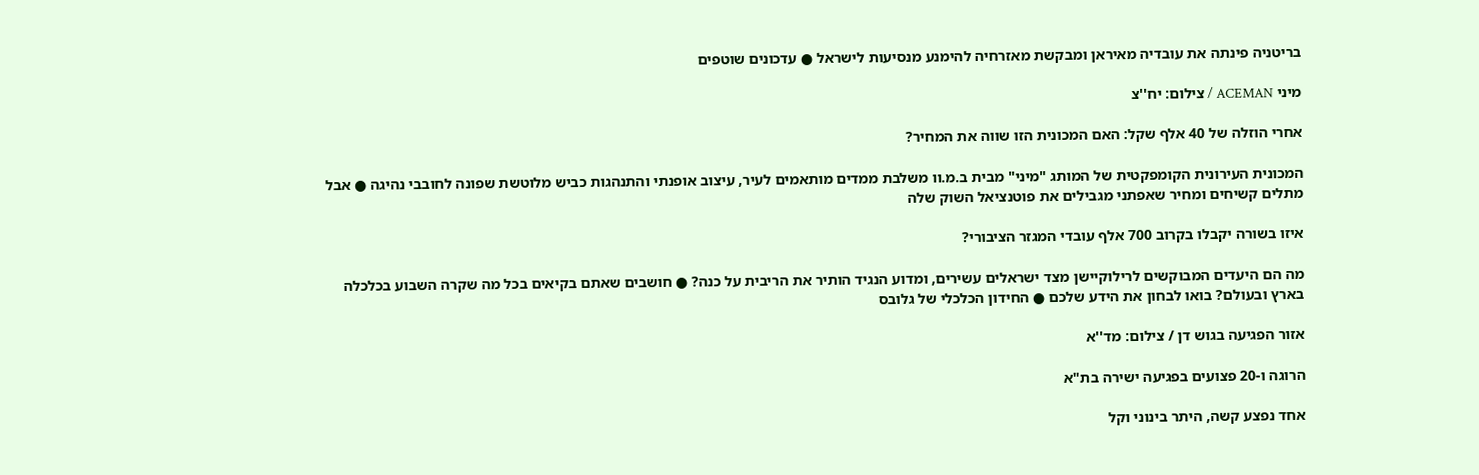בריטניה פינתה את עובדיה מאיראן ומבקשת מאזרחיה להימנע מנסיעות לישראל ● עדכונים שוטפים

מיני ACEMAN / צילום: יח''צ

אחרי הוזלה של 40 אלף שקל: האם המכונית הזו שווה את המחיר?

המכונית העירונית הקומפקטית של המותג "מיני" מבית ב.מ.וו משלבת ממדים מותאמים לעיר, עיצוב אופנתי והתנהגות כביש מלוטשת שפונה לחובבי נהיגה ● אבל מתלים קשיחים ומחיר שאפתני מגבילים את פוטנציאל השוק שלה

איזו בשורה יקבלו בקרוב 700 אלף עובדי המגזר הציבורי?

מה הם היעדים המבוקשים לרילוקיישן מצד ישראלים עשירים, ומדוע הנגיד הותיר את הריבית על כנה? ● חושבים שאתם בקיאים בכל מה שקרה השבוע בכלכלה בארץ ובעולם? בואו לבחון את הידע שלכם ● החידון הכלכלי של גלובס

אזור הפגיעה בגוש דן / צילום: מד''א

הרוגה ו-20 פצועים בפגיעה ישירה בת"א

אחד נפצע קשה, היתר בינוני וקל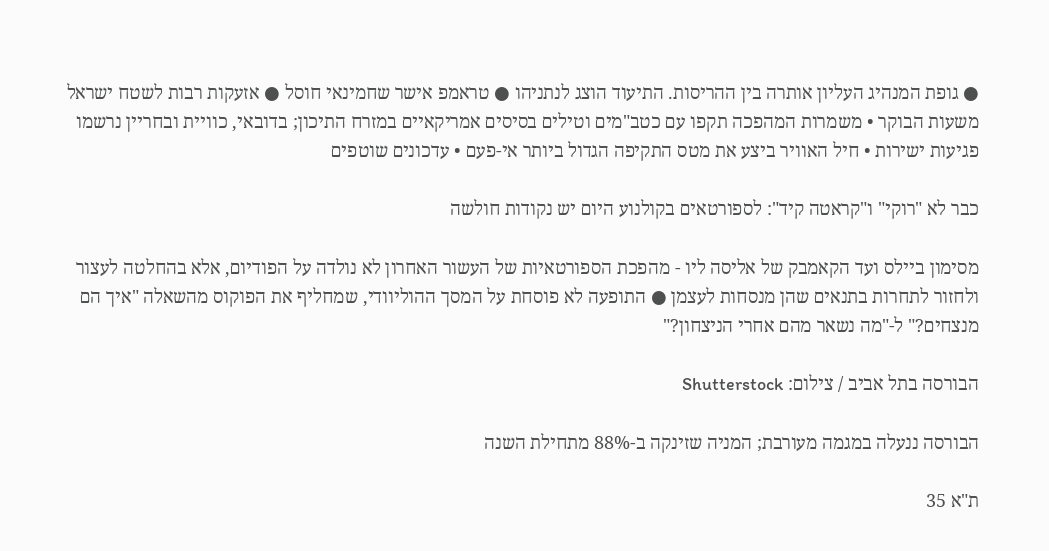● גופת המנהיג העליון אותרה בין ההריסות. התיעוד הוצג לנתניהו ● טראמפ אישר שחמינאי חוסל ● אזעקות רבות לשטח ישראל משעות הבוקר • משמרות המהפכה תקפו עם כטב"מים וטילים בסיסים אמריקאיים במזרח התיכון; בדובאי, כוויית ובחריין נרשמו פגיעות ישירות • חיל האוויר ביצע את מטס התקיפה הגדול ביותר אי-פעם • עדכונים שוטפים

כבר לא "רוקי" ו"קראטה קיד": לספורטאים בקולנוע היום יש נקודות חולשה

מסימון ביילס ועד הקאמבק של אליסה ליו - מהפכת הספורטאיות של העשור האחרון לא נולדה על הפודיום, אלא בהחלטה לעצור ולחזור לתחרות בתנאים שהן מנסחות לעצמן ● התופעה לא פוסחת על המסך ההוליוודי, שמחליף את הפוקוס מהשאלה "איך הם מנצחים?" ל-"מה נשאר מהם אחרי הניצחון?"

הבורסה בתל אביב / צילום: Shutterstock

הבורסה ננעלה במגמה מעורבת; המניה שזינקה ב-88% מתחילת השנה

ת"א 35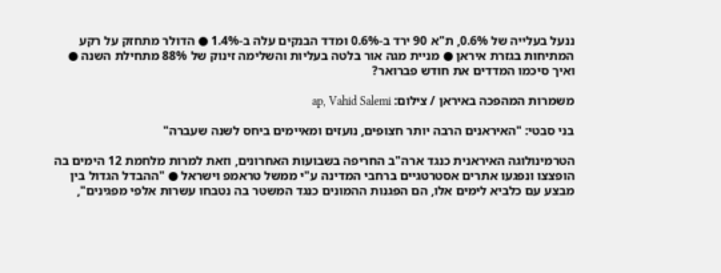ננעל בעלייה של 0.6%, ת"א 90 ירד ב-0.6% ומדד הבנקים עלה ב-1.4% ● הדולר מתחזק על רקע המתיחות בגזרת איראן ● מניית מגה אור בלטה בעליות והשלימה זינוק של 88% מתחילת השנה ● ואיך סיכמו המדדים את חודש פברואר?

משמרות המהפכה באיראן / צילום: ap, Vahid Salemi

בני סבטי: "האיראנים הרבה יותר חצופים, נועזים ומאיימים ביחס לשנה שעברה"

הטרמינולוגה האיראנית כנגד ארה"ב החריפה בשבועות האחרונים, וזאת למרות מלחמת 12 הימים בה הופצצו ונפגעו אתרים אסטרטגיים ברחבי המדינה ע"י ממשל טראמפ וישראל ● "ההבדל הגדול בין מבצע עם כלביא לימים אלו, הם הפגנות ההמונים כנגד המשטר בה נטבחו עשרות אלפי מפגינים",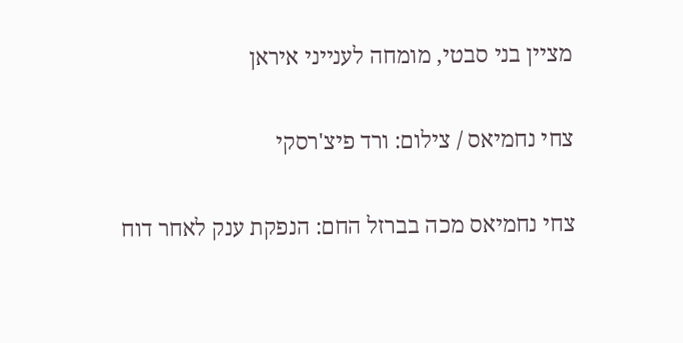מציין בני סבטי, מומחה לענייני איראן

צחי נחמיאס / צילום: ורד פיצ'רסקי

צחי נחמיאס מכה בברזל החם: הנפקת ענק לאחר דוח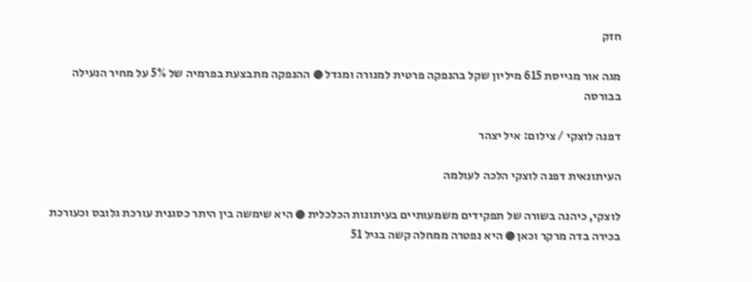חזק

מגה אור מגייסת 615 מיליון שקל בהנפקה פרטית למנורה ומגדל ● ההנפקה מתבצעת בפרמיה של 5% על מחיר הנעילה בבורסה

דפנה לוצקי / צילום: איל יצהר

העיתונאית דפנה לוצקי הלכה לעולמה

לוצקי, כיהנה בשורה של תפקידים משמעותיים בעיתונות הכלכלית ● היא שימשה בין היתר כסגנית עורכת גלובס וכעורכת בכירה בדה מרקר וכאן ● היא נפטרה ממחלה קשה בגיל 51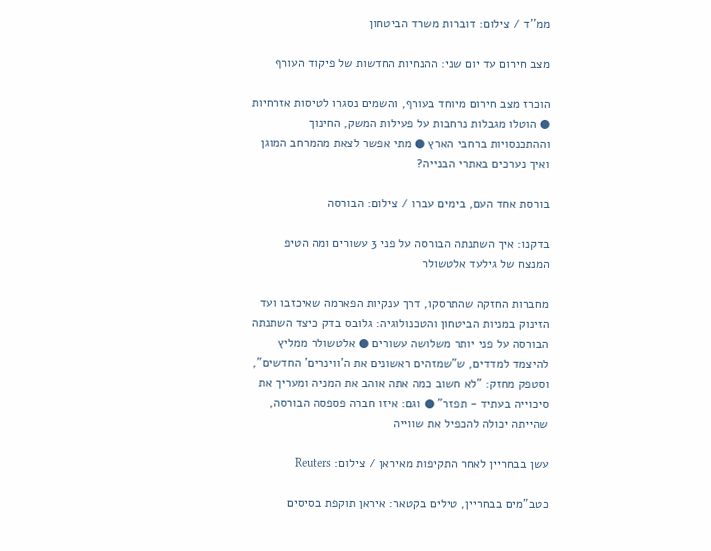ממ''ד / צילום: דוברות משרד הביטחון

מצב חירום עד יום שני: ההנחיות החדשות של פיקוד העורף

הוכרז מצב חירום מיוחד בעורף, והשמים נסגרו לטיסות אזרחיות ● הוטלו מגבלות נרחבות על פעילות המשק, החינוך וההתכנסויות ברחבי הארץ ● מתי אפשר לצאת מהמרחב המוגן ואיך נערכים באתרי הבנייה?

בורסת אחד העם, בימים עברו / צילום: הבורסה

בדקנו: איך השתנתה הבורסה על פני 3 עשורים ומה הטיפ המנצח של גילעד אלטשולר

מחברות החזקה שהתרסקו, דרך ענקיות הפארמה שאיכזבו ועד הזינוק במניות הביטחון והטכנולוגיה: גלובס בדק כיצד השתנתה הבורסה על פני יותר משלושה עשורים ● אלטשולר ממליץ להיצמד למדדים, ש"שמזהים ראשונים את ה'ווינרים' החדשים", וסטפק מחזק: "לא חשוב כמה אתה אוהב את המניה ומעריך את סיכוייה בעתיד - תפזר" ● וגם: איזו חברה פספסה הבורסה, שהייתה יכולה להכפיל את שווייה

עשן בבחריין לאחר התקיפות מאיראן / צילום: Reuters

כטב"מים בבחריין, טילים בקטאר: איראן תוקפת בסיסים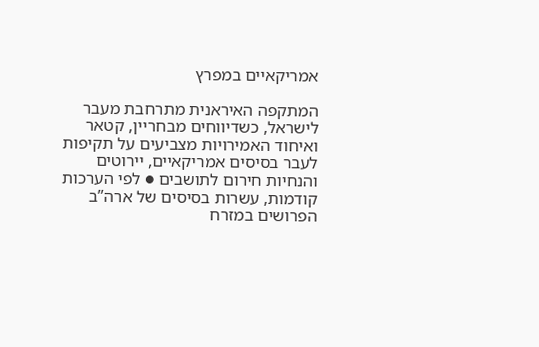אמריקאיים במפרץ

המתקפה האיראנית מתרחבת מעבר לישראל, כשדיווחים מבחריין, קטאר ואיחוד האמירויות מצביעים על תקיפות לעבר בסיסים אמריקאיים, יירוטים והנחיות חירום לתושבים ● לפי הערכות קודמות, עשרות בסיסים של ארה”ב הפרושים במזרח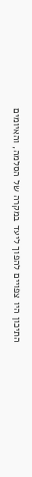התיכון היו צפויים להפוך ליעד במקרה של הסלמה, והאיומים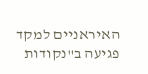האיראניים למקד פגיעה ב"נקודות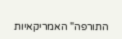התורפה" האמריקאיות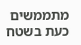מתממשים כעת בשטח